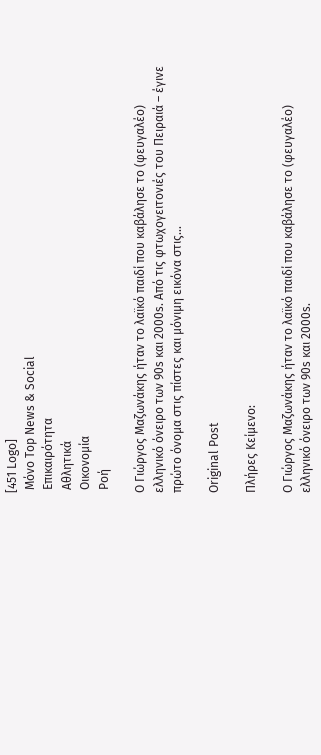[451 Logo]
 Μόνο Top News & Social
 Επικαιρότητα
 Αθλητικά
 Οικονομία
 Ροή

Ο Γιώργος Μαζωνάκης ήταν το λαϊκό παιδί που καβάλησε το (φευγαλέο) ελληνικό όνειρο των 90s και 2000s. Aπό τις φτωχογειτονιές του Πειραιά – έγινε πρώτο όνομα στις πίστες και μόνιμη εικόνα στις...

Original Post

Πλήρες Κείμενο:

Ο Γιώργος Μαζωνάκης ήταν το λαϊκό παιδί που καβάλησε το (φευγαλέο) ελληνικό όνειρο των 90s και 2000s.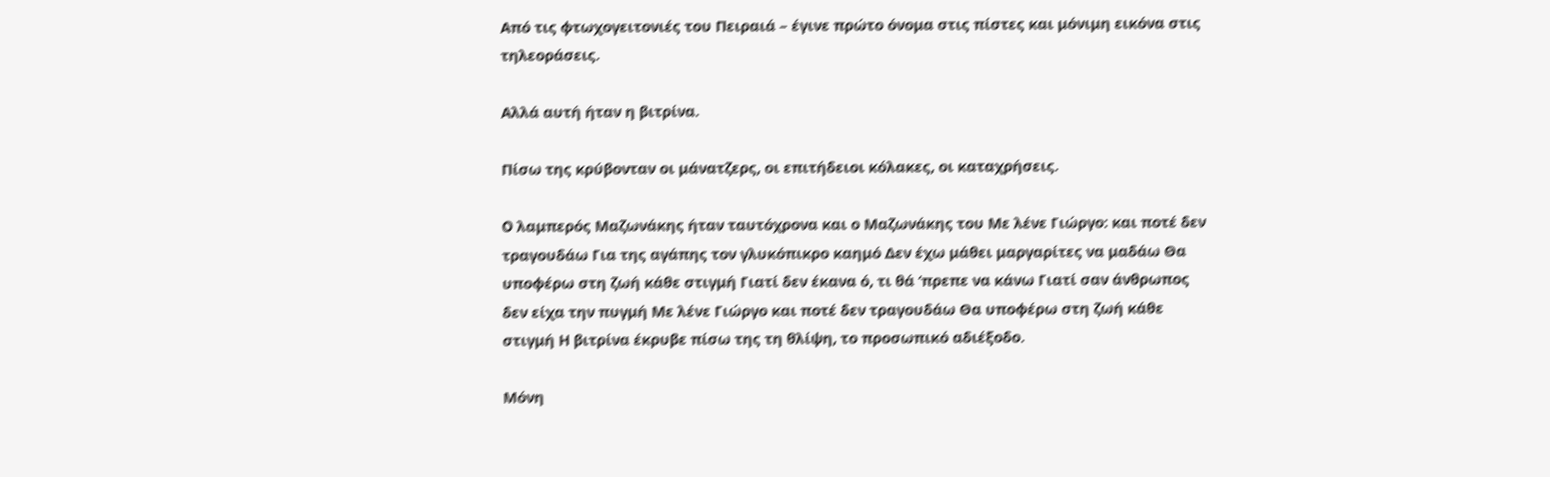Aπό τις φτωχογειτονιές του Πειραιά – έγινε πρώτο όνομα στις πίστες και μόνιμη εικόνα στις τηλεοράσεις.

Αλλά αυτή ήταν η βιτρίνα.

Πίσω της κρύβονταν οι μάνατζερς, οι επιτήδειοι κόλακες, οι καταχρήσεις.

O λαμπερός Μαζωνάκης ήταν ταυτόχρονα και ο Μαζωνάκης του Με λένε Γιώργο: και ποτέ δεν τραγουδάω Για της αγάπης τον γλυκόπικρο καημό Δεν έχω μάθει μαργαρίτες να μαδάω Θα υποφέρω στη ζωή κάθε στιγμή Γιατί δεν έκανα ό, τι θά ‘πρεπε να κάνω Γιατί σαν άνθρωπος δεν είχα την πυγμή Με λένε Γιώργο και ποτέ δεν τραγουδάω Θα υποφέρω στη ζωή κάθε στιγμή Η βιτρίνα έκρυβε πίσω της τη θλίψη, το προσωπικό αδιέξοδο.

Μόνη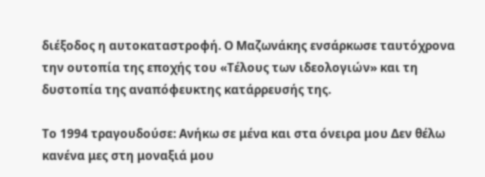διέξοδος η αυτοκαταστροφή. Ο Μαζωνάκης ενσάρκωσε ταυτόχρονα την ουτοπία της εποχής του «Τέλους των ιδεολογιών» και τη δυστοπία της αναπόφευκτης κατάρρευσής της.

Το 1994 τραγουδούσε: Ανήκω σε μένα και στα όνειρα μου Δεν θέλω κανένα μες στη μοναξιά μου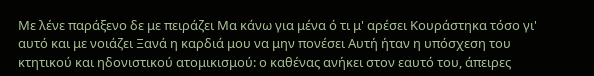Με λένε παράξενο δε με πειράζει Μα κάνω για μένα ό τι μ' αρέσει Κουράστηκα τόσο γι' αυτό και με νοιάζει Ξανά η καρδιά μου να μην πονέσει Αυτή ήταν η υπόσχεση του κτητικού και ηδονιστικού ατομικισμού: ο καθένας ανήκει στον εαυτό του, άπειρες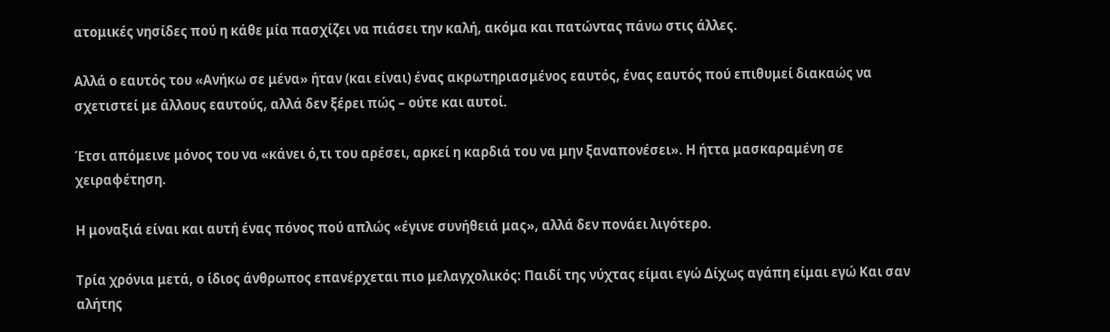ατομικές νησίδες πού η κάθε μία πασχίζει να πιάσει την καλή, ακόμα και πατώντας πάνω στις άλλες.

Αλλά ο εαυτός του «Ανήκω σε μένα» ήταν (και είναι) ένας ακρωτηριασμένος εαυτός, ένας εαυτός πού επιθυμεί διακαώς να σχετιστεί με άλλους εαυτούς, αλλά δεν ξέρει πώς – ούτε και αυτοί.

Έτσι απόμεινε μόνος του να «κάνει ό,τι του αρέσει, αρκεί η καρδιά του να μην ξαναπονέσει». Η ήττα μασκαραμένη σε χειραφέτηση.

Η μοναξιά είναι και αυτή ένας πόνος πού απλώς «έγινε συνήθειά μας», αλλά δεν πονάει λιγότερο.

Τρία χρόνια μετά, ο ίδιος άνθρωπος επανέρχεται πιο μελαγχολικός: Παιδί της νύχτας είμαι εγώ Δίχως αγάπη είμαι εγώ Και σαν αλήτης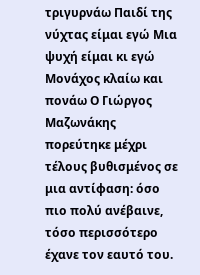τριγυρνάω Παιδί της νύχτας είμαι εγώ Μια ψυχή είμαι κι εγώ Μονάχος κλαίω και πονάω Ο Γιώργος Μαζωνάκης πορεύτηκε μέχρι τέλους βυθισμένος σε μια αντίφαση: όσο πιο πολύ ανέβαινε, τόσο περισσότερο έχανε τον εαυτό του.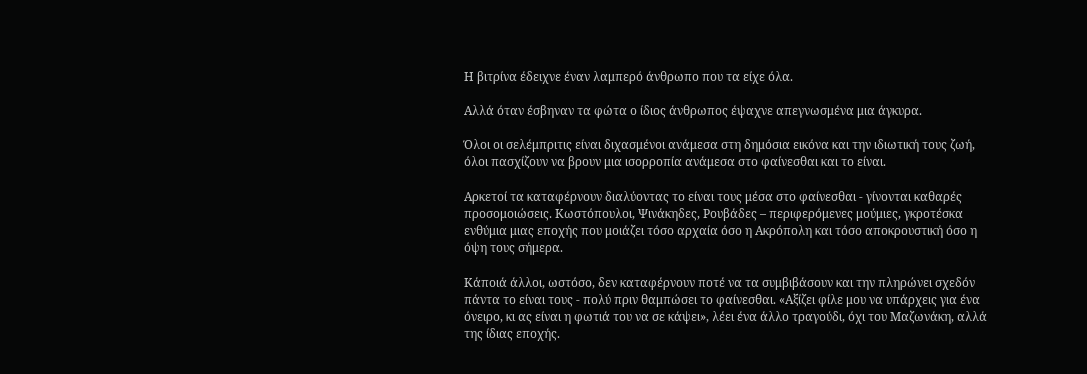Η βιτρίνα έδειχνε έναν λαμπερό άνθρωπο που τα είχε όλα.

Αλλά όταν έσβηναν τα φώτα ο ίδιος άνθρωπος έψαχνε απεγνωσμένα μια άγκυρα.

Όλοι οι σελέμπριτις είναι διχασμένοι ανάμεσα στη δημόσια εικόνα και την ιδιωτική τους ζωή, όλοι πασχίζουν να βρουν μια ισορροπία ανάμεσα στο φαίνεσθαι και το είναι.

Αρκετοί τα καταφέρνουν διαλύοντας το είναι τους μέσα στο φαίνεσθαι - γίνονται καθαρές προσομοιώσεις. Κωστόπουλοι, Ψινάκηδες, Ρουβάδες – περιφερόμενες μούμιες, γκροτέσκα ενθύμια μιας εποχής που μοιάζει τόσο αρχαία όσο η Ακρόπολη και τόσο αποκρουστική όσο η όψη τους σήμερα.

Κάποιά άλλοι, ωστόσο, δεν καταφέρνουν ποτέ να τα συμβιβάσουν και την πληρώνει σχεδόν πάντα το είναι τους - πολύ πριν θαμπώσει το φαίνεσθαι. «Αξίζει φίλε μου να υπάρχεις για ένα όνειρο, κι ας είναι η φωτιά του να σε κάψει», λέει ένα άλλο τραγούδι, όχι του Μαζωνάκη, αλλά της ίδιας εποχής.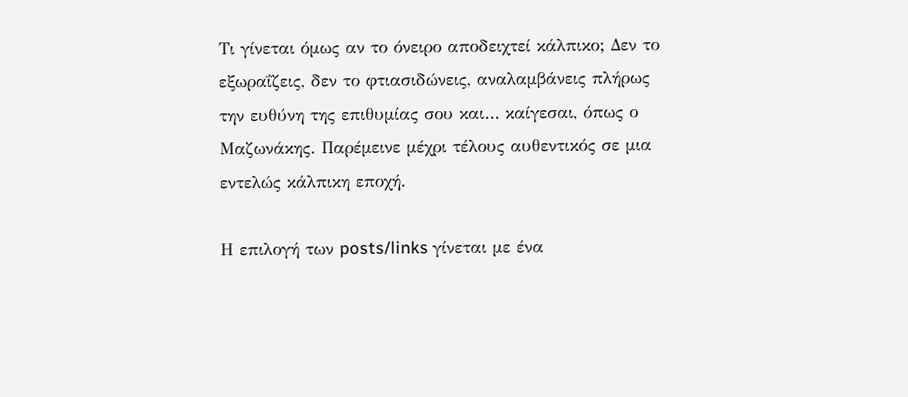Τι γίνεται όμως αν το όνειρο αποδειχτεί κάλπικο; Δεν το εξωραΐζεις, δεν το φτιασιδώνεις, αναλαμβάνεις πλήρως την ευθύνη της επιθυμίας σου και… καίγεσαι, όπως ο Μαζωνάκης. Παρέμεινε μέχρι τέλους αυθεντικός σε μια εντελώς κάλπικη εποχή.

Η επιλογή των posts/links γίνεται με ένα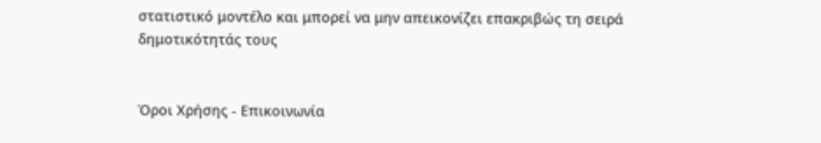στατιστικό μοντέλο και μπορεί να μην απεικονίζει επακριβώς τη σειρά δημοτικότητάς τους


Όροι Χρήσης - Επικοινωνία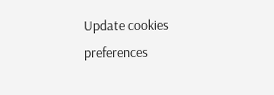Update cookies preferences